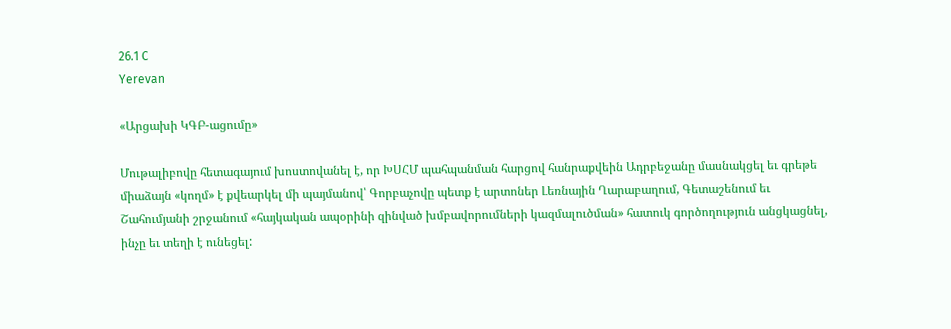26.1 C
Yerevan

«Արցախի ԿԳԲ-ացումը»

Մութալիբովը հետագայում խոստովանել է, որ ԽՍՀՄ պահպանման հարցով հանրաքվեին Ադրբեջանը մասնակցել եւ գրեթե միաձայն «կողմ» է քվեարկել մի պայմանով՝ Գորբաչովը պետք է արտոներ Լեռնային Ղարաբաղում, Գետաշենում եւ Շահումյանի շրջանում «հայկական ապօրինի զինված խմբավորումների կազմալուծման» հատուկ գործողություն անցկացնել, ինչը եւ տեղի է ունեցել: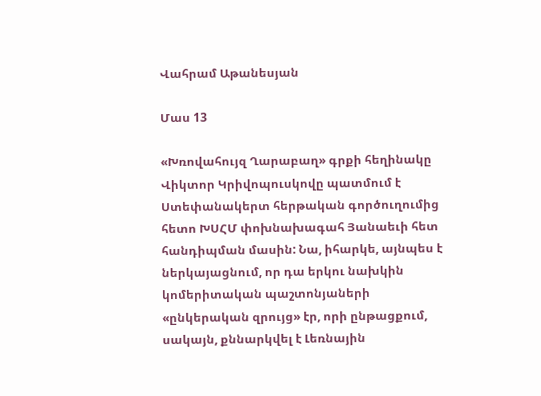Վահրամ Աթանեսյան

Մաս 13

«Խռովահույզ Ղարաբաղ» գրքի հեղինակը Վիկտոր Կրիվոպուսկովը պատմում է Ստեփանակերտ հերթական գործուղումից հետո ԽՍՀՄ փոխնախագահ Յանաեւի հետ հանդիպման մասին: Նա, իհարկե, այնպես է ներկայացնում, որ դա երկու նախկին կոմերիտական պաշտոնյաների «ընկերական զրույց» էր, որի ընթացքում, սակայն, քննարկվել է Լեռնային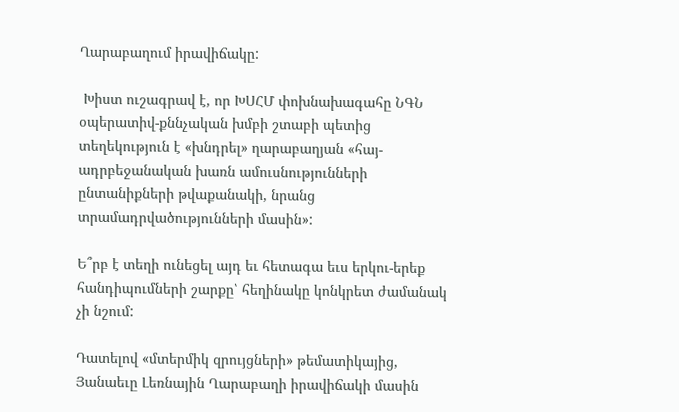Ղարաբաղում իրավիճակը:

 Խիստ ուշագրավ է, որ ԽՍՀՄ փոխնախագահը ՆԳՆ օպերատիվ-քննչական խմբի շտաբի պետից տեղեկություն է «խնդրել» ղարաբաղյան «հայ-ադրբեջանական խառն ամուսնությունների ընտանիքների թվաքանակի, նրանց տրամադրվածությունների մասին»:

Ե՞րբ է տեղի ունեցել այդ եւ հետագա եւս երկու-երեք հանդիպումների շարքը՝ հեղինակը կոնկրետ ժամանակ չի նշում:

Դատելով «մտերմիկ զրույցների» թեմատիկայից, Յանաեւը Լեռնային Ղարաբաղի իրավիճակի մասին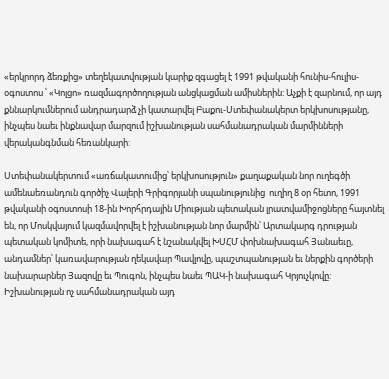«երկրորդ ձեռքից» տեղեկատվության կարիք զգացել է 1991 թվականի հունիս-հուլիս-օգոստոս ՝ «Կոլցո» ռազմագործողության անցկացման ամիսներին: Աչքի է զարնում, որ այդ քննարկումներում անդրադարձ չի կատարվել Բաքու-Ստեփանակերտ երկխոսությանը, ինչպես նաեւ ինքնավար մարզում իշխանության սահմանադրական մարմինների վերականգնման հեռանկարի:

Ստեփանակերտում «առճակատումից՝ երկխոսություն» քաղաքական նոր ուղեգծի ամենաեռանդուն գործիչ Վալերի Գրիգորյանի սպանությունից  ուղիղ 8 օր հետո, 1991 թվականի օգոստոսի 18-ին Խորհրդային Միության պետական լրատվամիջոցները հայտնել են, որ Մոսկվայում կազմավորվել է իշխանության նոր մարմին՝ Արտակարգ դրության պետական կոմիտե, որի նախագահ է նշանակվել ԽՍՀՄ փոխնախագահ Յանաեւը, անդամներ՝ կառավարության ղեկավար Պավլովը, պաշտպանության եւ ներքին գործերի նախարարներ Յազովը եւ Պուգոն, ինչպես նաեւ ՊԱԿ‑ի նախագահ Կրյուչկովը:  Իշխանության ոչ սահմանադրական այդ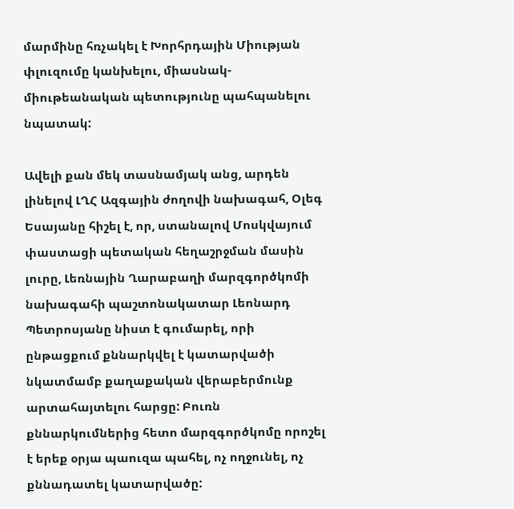մարմինը հռչակել է Խորհրդային Միության փլուզումը կանխելու, միասնակ-միութեանական պետությունը պահպանելու նպատակ:

Ավելի քան մեկ տասնամյակ անց, արդեն լինելով ԼՂՀ Ազգային ժողովի նախագահ, Օլեգ Եսայանը հիշել է, որ, ստանալով Մոսկվայում փաստացի պետական հեղաշրջման մասին լուրը, Լեռնային Ղարաբաղի մարզգործկոմի նախագահի պաշտոնակատար Լեոնարդ Պետրոսյանը նիստ է գումարել, որի ընթացքում քննարկվել է կատարվածի նկատմամբ քաղաքական վերաբերմունք արտահայտելու հարցը: Բուռն քննարկումներից հետո մարզգործկոմը որոշել է երեք օրյա պաուզա պահել, ոչ ողջունել, ոչ քննադատել կատարվածը: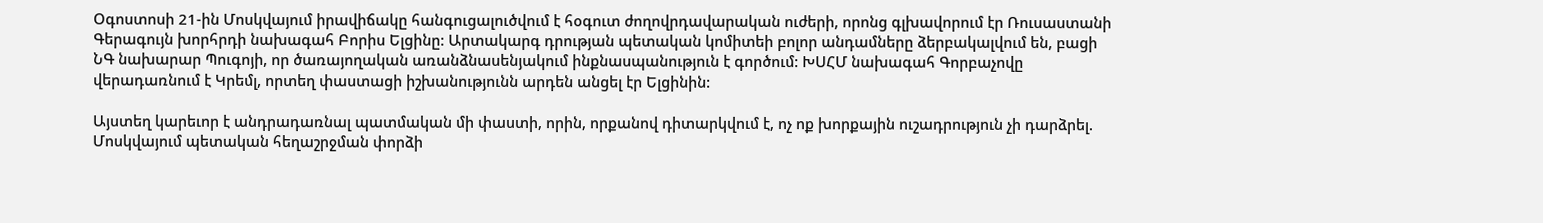Օգոստոսի 21-ին Մոսկվայում իրավիճակը հանգուցալուծվում է հօգուտ ժողովրդավարական ուժերի, որոնց գլխավորում էր Ռուսաստանի Գերագույն խորհրդի նախագահ Բորիս Ելցինը: Արտակարգ դրության պետական կոմիտեի բոլոր անդամները ձերբակալվում են, բացի ՆԳ նախարար Պուգոյի, որ ծառայողական առանձնասենյակում ինքնասպանություն է գործում: ԽՍՀՄ նախագահ Գորբաչովը վերադառնում է Կրեմլ, որտեղ փաստացի իշխանությունն արդեն անցել էր Ելցինին:

Այստեղ կարեւոր է անդրադառնալ պատմական մի փաստի, որին, որքանով դիտարկվում է, ոչ ոք խորքային ուշադրություն չի դարձրել. Մոսկվայում պետական հեղաշրջման փորձի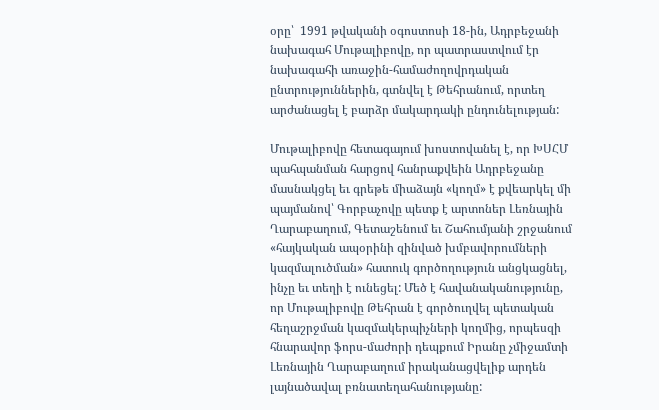օրը՝  1991 թվականի օգոստոսի 18-ին, Ադրբեջանի նախագահ Մութալիբովը, որ պատրաստվում էր նախագահի առաջին-համաժողովրդական ընտրություններին, գտնվել է Թեհրանում, որտեղ արժանացել է բարձր մակարդակի ընդունելության:

Մութալիբովը հետագայում խոստովանել է, որ ԽՍՀՄ պահպանման հարցով հանրաքվեին Ադրբեջանը մասնակցել եւ գրեթե միաձայն «կողմ» է քվեարկել մի պայմանով՝ Գորբաչովը պետք է արտոներ Լեռնային Ղարաբաղում, Գետաշենում եւ Շահումյանի շրջանում «հայկական ապօրինի զինված խմբավորումների կազմալուծման» հատուկ գործողություն անցկացնել, ինչը եւ տեղի է ունեցել: Մեծ է հավանականությունը, որ Մութալիբովը Թեհրան է գործուղվել պետական հեղաշրջման կազմակերպիչների կողմից, որպեսզի հնարավոր ֆորս-մաժորի դեպքում Իրանը չմիջամտի Լեռնային Ղարաբաղում իրականացվելիք արդեն լայնածավալ բռնատեղահանությանը: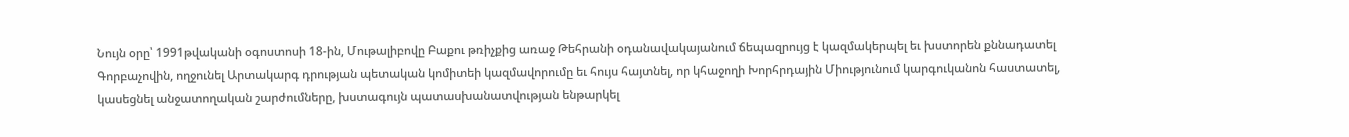Նույն օրը՝ 1991թվականի օգոստոսի 18-ին, Մութալիբովը Բաքու թռիչքից առաջ Թեհրանի օդանավակայանում ճեպազրույց է կազմակերպել եւ խստորեն քննադատել Գորբաչովին, ողջունել Արտակարգ դրության պետական կոմիտեի կազմավորումը եւ հույս հայտնել, որ կհաջողի Խորհրդային Միությունում կարգուկանոն հաստատել, կասեցնել անջատողական շարժումները, խստագույն պատասխանատվության ենթարկել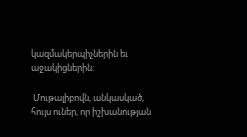կազմակերպիչներին եւ աջակիցներին:

 Մութալիբովն, անկասկած, հույս ուներ, որ իշխանության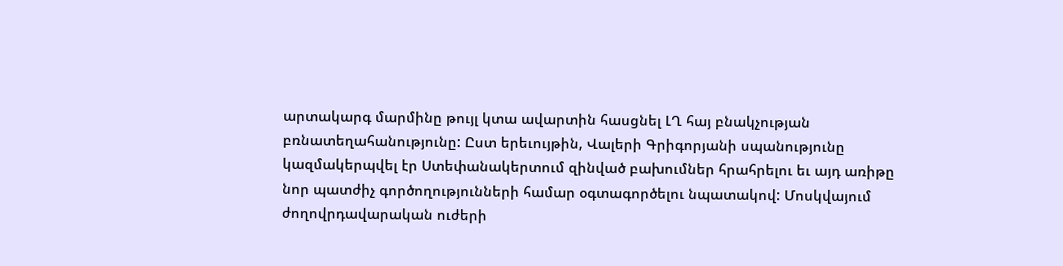արտակարգ մարմինը թույլ կտա ավարտին հասցնել ԼՂ հայ բնակչության բռնատեղահանությունը: Ըստ երեւույթին, Վալերի Գրիգորյանի սպանությունը կազմակերպվել էր Ստեփանակերտում զինված բախումներ հրահրելու եւ այդ առիթը նոր պատժիչ գործողությունների համար օգտագործելու նպատակով: Մոսկվայում ժողովրդավարական ուժերի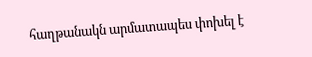հաղթանակն արմատապես փոխել է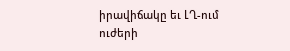իրավիճակը եւ ԼՂ-ում ուժերի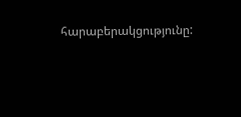հարաբերակցությունը: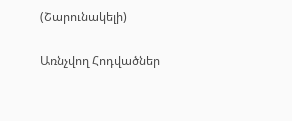(Շարունակելի)

Առնչվող Հոդվածներ